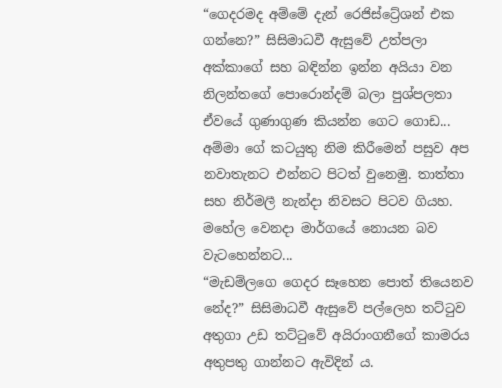“ගෙදරමද අම්මේ දැන් රෙජිස්ට්‍රේශන් එක ගන්නෙ?” සිසිමාධවී ඇසුවේ උත්පලා අක්කාගේ සහ බඳින්න ඉන්න අයියා වන නිලන්තගේ පොරොන්දම් බලා පුශ්පලතා ඒවයේ ගුණාගුණ කියන්න ගෙට ගොඩ...
අම්මා ගේ කටයුතු නිම කිරීමෙන් පසුව අප නවාතැනට එන්නට පිටත් වුනෙමු. තාත්තා සහ නිර්මලී නැන්දා නිවසට පිටව ගියහ. මහේල වෙනදා මාර්ගයේ නොයන බව වැටහෙන්නට...
“මැඩම්ලගෙ ගෙදර සෑහෙන පොත් තියෙනව නේද?” සිසිමාධවී ඇසුවේ පල්ලෙහ තට්ටුව අතුගා උඩ තට්ටුවේ අයිරාංගනීගේ කාමරය අතුපතු ගාන්නට ඇවිදින් ය.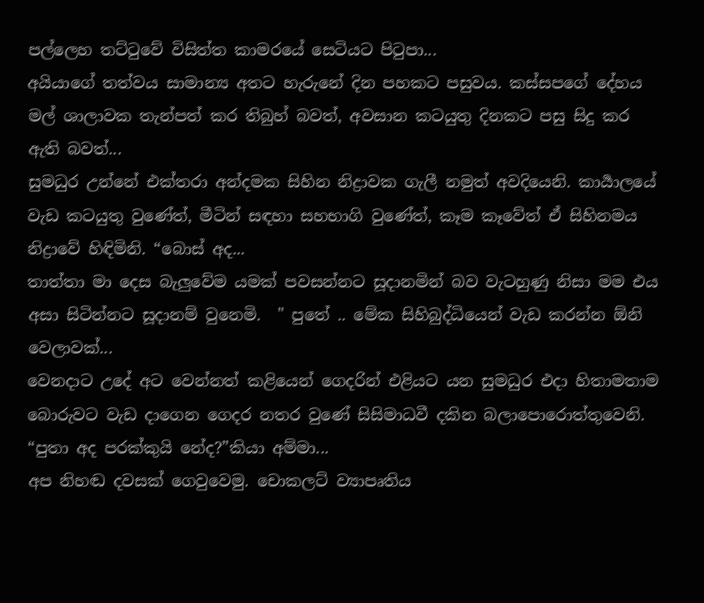පල්ලෙහ තට්ටුවේ විසිත්ත කාමරයේ සෙටියට පිටුපා...
අයියාගේ තත්වය සාමාන්‍ය අතට හැරුනේ දින පහකට පසුවය. කස්සපගේ දේහය මල් ශාලාවක තැන්පත් කර තිබුහ් බවත්, අවසාන කටයුතු දිනකට පසු සිදු කර ඇති බවත්...
සුමධුර උන්නේ එක්තරා අන්දමක සිහින නිද්‍රාවක ගැලී නමුත් අවදියෙනි. කාර්‍යාලයේ වැඩ කටයුතු වුණේත්, මීටින් සඳහා සහභාගි වුණේත්, කෑම කෑවේත් ඒ සිහිනමය නිද්‍රාවේ හිඳිමිනි. “බොස් අද...
තාත්තා මා දෙස බැලුවේම යමක් පවසන්නට සූදානමින් බව වැටහුණු නිසා මම එය අසා සිටින්නට සූදානම් වුනෙමි.  " පුතේ .. මේක සිහිබුද්ධියෙන් වැඩ කරන්න ඕනි වෙලාවක්...
වෙනදාට උදේ අට වෙන්නත් කළියෙන් ගෙදරින් එළියට යන සුමධුර එදා හිතාමතාම බොරුවට වැඩ දාගෙන ගෙදර නතර වුණේ සිසිමාධවී දකින බලාපොරොත්තුවෙනි. “පුතා අද පරක්කුයි නේද?”කියා අම්මා...
අප නිහඬ දවසක් ගෙවුවෙමු. චොකලට් ව්‍යාපෘතිය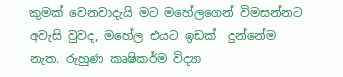කුමක් වෙනවාදැයි මට මහේලගෙන් විමසන්නට අවැසි වුවද, මහේල එයට ඉඩක්  දුන්නේම නැත. රුහුණ කෘෂිකර්ම විද්‍යා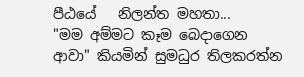පීඨයේ   නිලන්ත මහතා...
"මම අම්මට කෑම බෙදාගෙන ආවා" කියමින් සුමධුර තිලකරත්න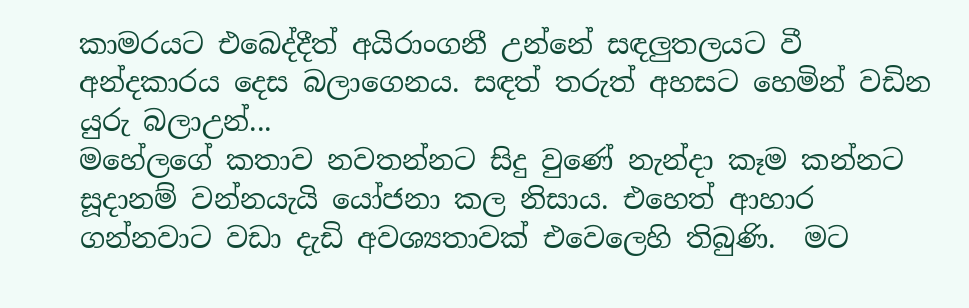කාමරයට එබෙද්දීත් අයිරාංගනී උන්නේ සඳලුතලයට වී අන්දකාරය දෙස බලාගෙනය. සඳත් තරුත් අහසට හෙමින් වඩින යුරු බලාඋන්...
මහේලගේ කතාව නවතන්නට සිදු වුණේ නැන්දා කෑම කන්නට සූදානම් වන්නයැයි යෝජනා කල නිසාය. එහෙත් ආහාර ගන්නවාට වඩා දැඩි අවශ්‍යතාවක් එවෙලෙහි තිබුණි.  මට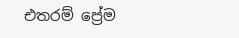එතරම් ප්‍රේම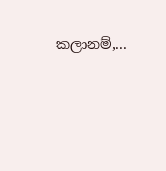කලානම්,...